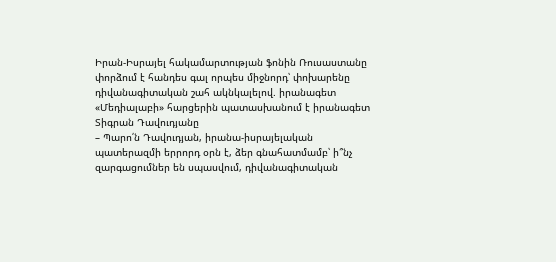Իրան-Իսրայել հակամարտության ֆոնին Ռուսաստանը փորձում է հանդես գալ որպես միջնորդ՝ փոխարենը դիվանագիտական շահ ակնկալելով. իրանագետ
«Մեդիալաբի» հարցերին պատասխանում է իրանագետ Տիգրան Դավուդյանը
– Պարո՛ն Դավուդյան, իրանա-իսրայելական պատերազմի երրորդ օրն է, ձեր գնահատմամբ՝ ի՞նչ զարգացումներ են սպասվում, դիվանագիտական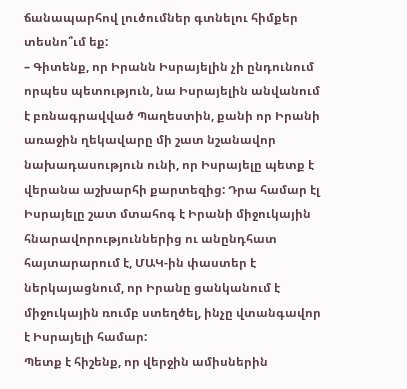ճանապարհով լուծումներ գտնելու հիմքեր տեսնո՞ւմ եք:
– Գիտենք, որ Իրանն Իսրայելին չի ընդունում որպես պետություն, նա Իսրայելին անվանում է բռնագրավված Պաղեստին, քանի որ Իրանի առաջին ղեկավարը մի շատ նշանավոր նախադասություն ունի, որ Իսրայելը պետք է վերանա աշխարհի քարտեզից: Դրա համար էլ Իսրայելը շատ մտահոգ է Իրանի միջուկային հնարավորություններից ու անընդհատ հայտարարում է, ՄԱԿ-ին փաստեր է ներկայացնում, որ Իրանը ցանկանում է միջուկային ռումբ ստեղծել, ինչը վտանգավոր է Իսրայելի համար:
Պետք է հիշենք, որ վերջին ամիսներին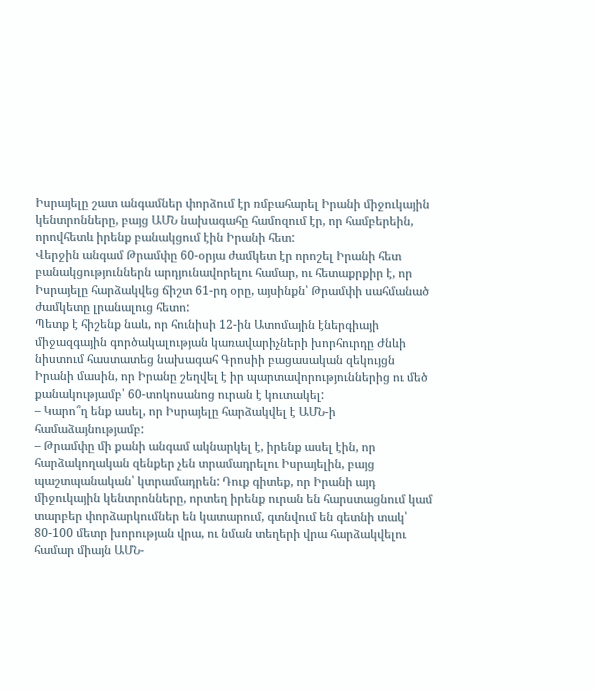Իսրայելը շատ անգամներ փորձում էր ռմբահարել Իրանի միջուկային կենտրոնները, բայց ԱՄՆ նախագահը համոզում էր, որ համբերեին, որովհետև իրենք բանակցում էին Իրանի հետ:
Վերջին անգամ Թրամփը 60-օրյա ժամկետ էր որոշել Իրանի հետ բանակցություններն արդյունավորելու համար, ու հետաքրքիր է, որ Իսրայելը հարձակվեց ճիշտ 61-րդ օրը, այսինքն՝ Թրամփի սահմանած ժամկետը լրանալուց հետո:
Պետք է հիշենք նաև, որ հունիսի 12-ին Ատոմային էներգիայի միջազգային գործակալության կառավարիչների խորհուրդը Ժնևի նիստում հաստատեց նախագահ Գրոսիի բացասական զեկույցն Իրանի մասին, որ Իրանը շեղվել է իր պարտավորություններից ու մեծ քանակությամբ՝ 60-տոկոսանոց ուրան է կուտակել:
– Կարո՞ղ ենք ասել, որ Իսրայելը հարձակվել է ԱՄՆ-ի համաձայնությամբ:
– Թրամփը մի քանի անգամ ակնարկել է, իրենք ասել էին, որ հարձակողական զենքեր չեն տրամադրելու Իսրայելին, բայց պաշտպանական՝ կտրամադրեն: Դուք գիտեք, որ Իրանի այդ միջուկային կենտրոնները, որտեղ իրենք ուրան են հարստացնում կամ տարբեր փորձարկումներ են կատարում, գտնվում են գետնի տակ՝ 80-100 մետր խորության վրա, ու նման տեղերի վրա հարձակվելու համար միայն ԱՄՆ-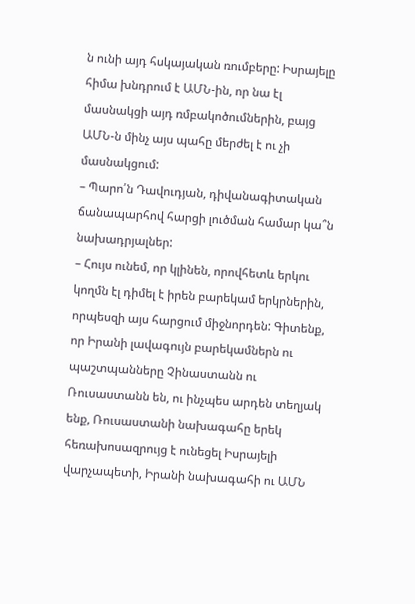ն ունի այդ հսկայական ռումբերը: Իսրայելը հիմա խնդրում է ԱՄՆ-ին, որ նա էլ մասնակցի այդ ռմբակոծումներին, բայց ԱՄՆ-ն մինչ այս պահը մերժել է ու չի մասնակցում:
– Պարո՛ն Դավուդյան, դիվանագիտական ճանապարհով հարցի լուծման համար կա՞ն նախադրյալներ:
– Հույս ունեմ, որ կլինեն, որովհետև երկու կողմն էլ դիմել է իրեն բարեկամ երկրներին, որպեսզի այս հարցում միջնորդեն: Գիտենք, որ Իրանի լավագույն բարեկամներն ու պաշտպանները Չինաստանն ու Ռուսաստանն են, ու ինչպես արդեն տեղյակ ենք, Ռուսաստանի նախագահը երեկ հեռախոսազրույց է ունեցել Իսրայելի վարչապետի, Իրանի նախագահի ու ԱՄՆ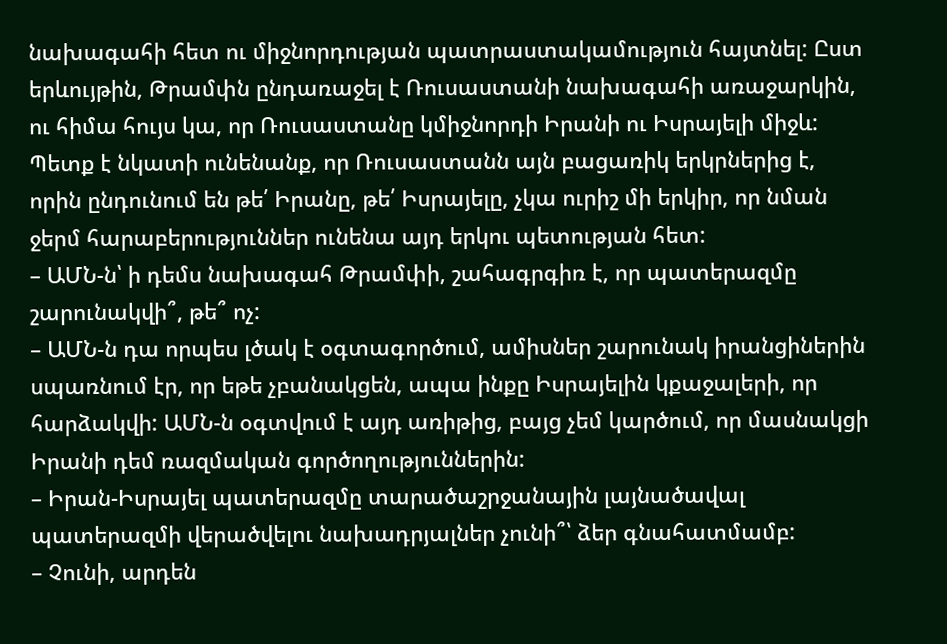նախագահի հետ ու միջնորդության պատրաստակամություն հայտնել: Ըստ երևույթին, Թրամփն ընդառաջել է Ռուսաստանի նախագահի առաջարկին, ու հիմա հույս կա, որ Ռուսաստանը կմիջնորդի Իրանի ու Իսրայելի միջև:
Պետք է նկատի ունենանք, որ Ռուսաստանն այն բացառիկ երկրներից է, որին ընդունում են թե՛ Իրանը, թե՛ Իսրայելը, չկա ուրիշ մի երկիր, որ նման ջերմ հարաբերություններ ունենա այդ երկու պետության հետ:
– ԱՄՆ-ն՝ ի դեմս նախագահ Թրամփի, շահագրգիռ է, որ պատերազմը շարունակվի՞, թե՞ ոչ:
– ԱՄՆ-ն դա որպես լծակ է օգտագործում, ամիսներ շարունակ իրանցիներին սպառնում էր, որ եթե չբանակցեն, ապա ինքը Իսրայելին կքաջալերի, որ հարձակվի: ԱՄՆ-ն օգտվում է այդ առիթից, բայց չեմ կարծում, որ մասնակցի Իրանի դեմ ռազմական գործողություններին:
– Իրան-Իսրայել պատերազմը տարածաշրջանային լայնածավալ պատերազմի վերածվելու նախադրյալներ չունի՞՝ ձեր գնահատմամբ:
– Չունի, արդեն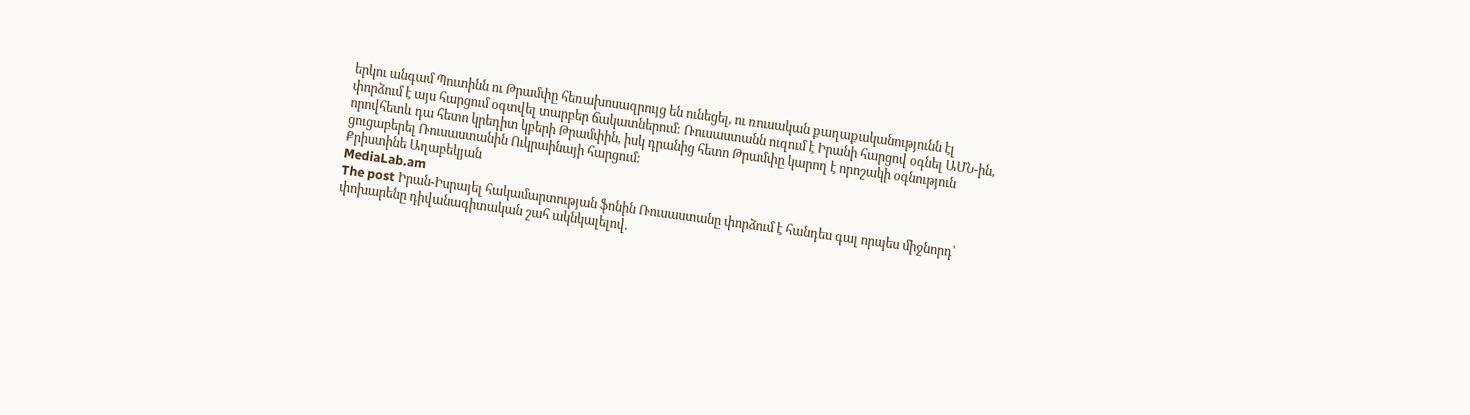երկու անգամ Պուտինն ու Թրամփը հեռախոսազրույց են ունեցել, ու ռուսական քաղաքականությունն էլ փորձում է այս հարցում օգտվել տարբեր ճակատներում: Ռուսաստանն ուզում է Իրանի հարցով օգնել ԱՄՆ-ին, որովհետև դա հետո կրեդիտ կբերի Թրամփին, իսկ դրանից հետո Թրամփը կարող է որոշակի օգնություն ցուցաբերել Ռուսաստանին Ուկրաինայի հարցում:
Քրիստինե Աղաբեկյան
MediaLab.am
The post Իրան-Իսրայել հակամարտության ֆոնին Ռուսաստանը փորձում է հանդես գալ որպես միջնորդ՝ փոխարենը դիվանագիտական շահ ակնկալելով.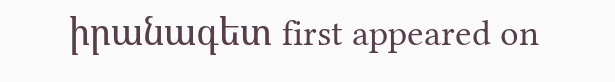իրանագետ first appeared on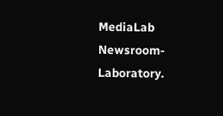MediaLab Newsroom-Laboratory.